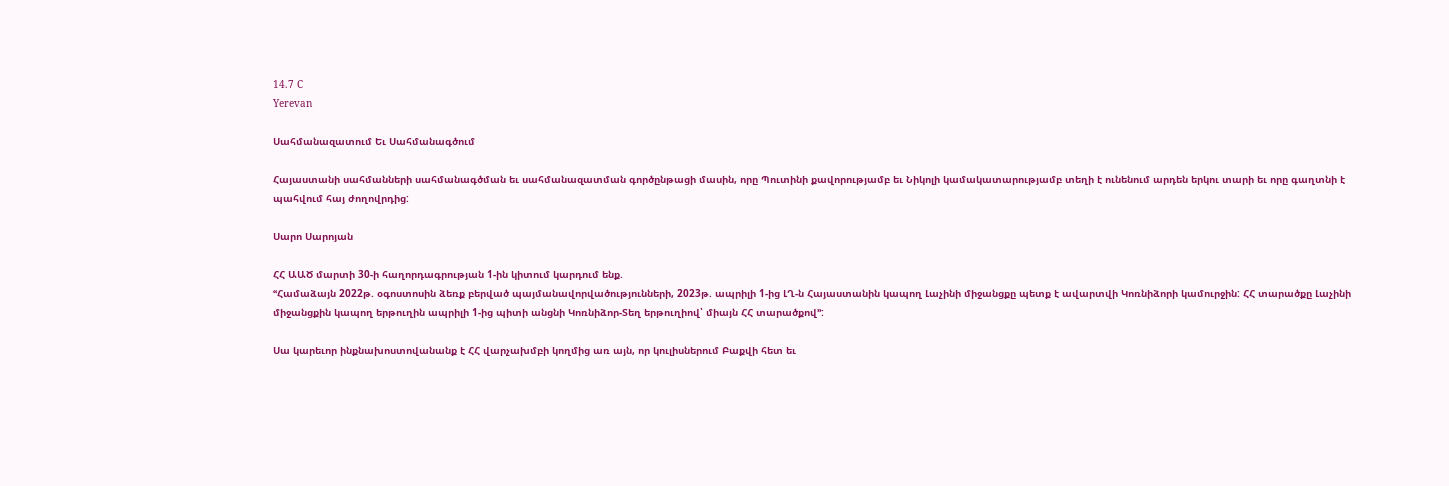14.7 C
Yerevan

Սահմանազատում Եւ Սահմանագծում

Հայաստանի սահմանների սահմանագծման եւ սահմանազատման գործընթացի մասին, որը Պուտինի քավորությամբ եւ Նիկոլի կամակատարությամբ տեղի է ունենում արդեն երկու տարի եւ որը գաղտնի է պահվում հայ ժողովրդից:

Սարո Սարոյան

ՀՀ ԱԱԾ մարտի 30‑ի հաղորդագրության 1‑ին կիտում կարդում ենք.
ՙՙՀամաձայն 2022թ. օգոստոսին ձեռք բերված պայմանավորվածությունների, 2023թ. ապրիլի 1‑ից ԼՂ‑ն Հայաստանին կապող Լաչինի միջանցքը պետք է ավարտվի Կոռնիձորի կամուրջին: ՀՀ տարածքը Լաչինի միջանցքին կապող երթուղին ապրիլի 1‑ից պիտի անցնի Կոռնիձոր-Տեղ երթուղիով՝ միայն ՀՀ տարածքով՚՚:

Սա կարեւոր ինքնախոստովանանք է ՀՀ վարչախմբի կողմից առ այն, որ կուլիսներում Բաքվի հետ եւ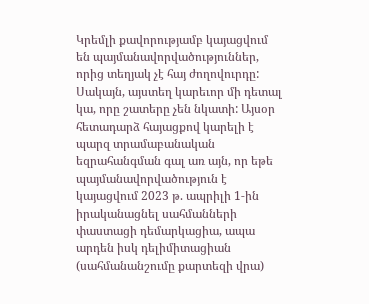Կրեմլի քավորությամբ կայացվում են պայմանավորվածություններ, որից տեղյակ չէ հայ ժողովուրդը: Սակայն, այստեղ կարեւոր մի դետալ կա, որը շատերը չեն նկատի: Այսօր հետադարձ հայացքով կարելի է պարզ տրամաբանական եզրահանգման գալ առ այն, որ եթե պայմանավորվածություն է կայացվում 2023 թ. ապրիլի 1‑ին իրականացնել սահմանների փաստացի դեմարկացիա, ապա արդեն իսկ դելիմիտացիան (սահմանանշումը քարտեզի վրա)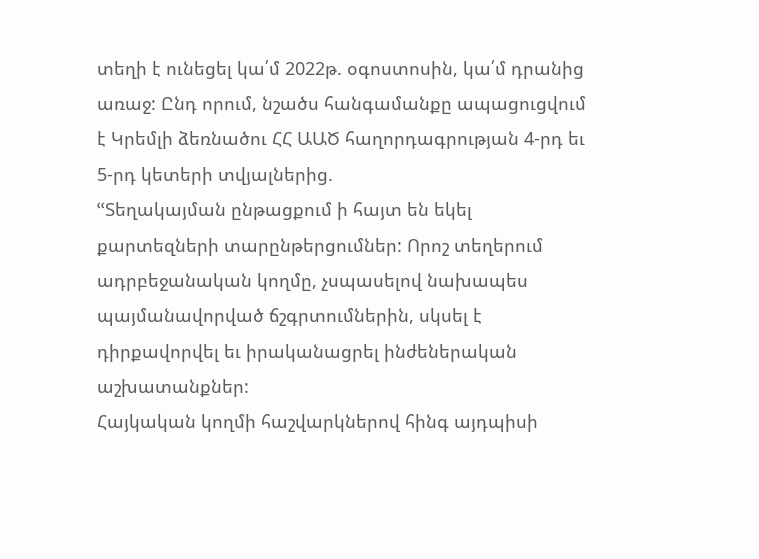տեղի է ունեցել կա՛մ 2022թ. օգոստոսին, կա՛մ դրանից առաջ: Ընդ որում, նշածս հանգամանքը ապացուցվում է Կրեմլի ձեռնածու ՀՀ ԱԱԾ հաղորդագրության 4‑րդ եւ 5‑րդ կետերի տվյալներից.
ՙՙՏեղակայման ընթացքում ի հայտ են եկել քարտեզների տարընթերցումներ: Որոշ տեղերում ադրբեջանական կողմը, չսպասելով նախապես պայմանավորված ճշգրտումներին, սկսել է դիրքավորվել եւ իրականացրել ինժեներական աշխատանքներ:
Հայկական կողմի հաշվարկներով հինգ այդպիսի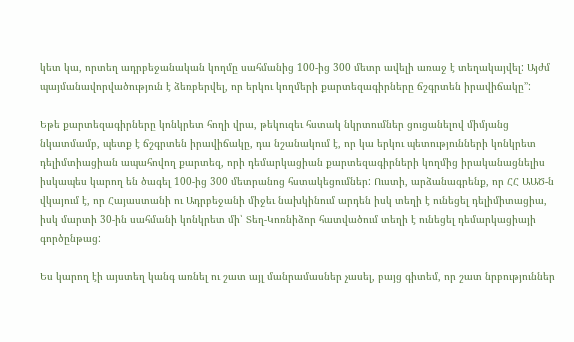կետ կա, որտեղ ադրբեջանական կողմը սահմանից 100-ից 300 մետր ավելի առաջ է տեղակայվել: Այժմ պայմանավորվածություն է ձեռբերվել, որ երկու կողմերի քարտեզագիրները ճշգրտեն իրավիճակը՚՚:

Եթե քարտեզագիրները կոնկրետ հողի վրա, թեկուզեւ հստակ նկրտումներ ցուցանելով միմյանց նկատմամբ, պետք է ճշգրտեն իրավիճակը, դա նշանակում է, որ կա երկու պետությունների կոնկրետ դելիմտիացիան ապահովող քարտեզ, որի դեմարկացիան քարտեզագիրների կողմից իրականացնելիս իսկապես կարող են ծագել 100-ից 300 մետրանոց հստակեցումներ: Ուստի, արձանագրենք, որ ՀՀ ԱԱԾ‑ն վկայում է, որ Հայաստանի ու Ադրբեջանի միջեւ նախկինում արդեն իսկ տեղի է ունեցել դելիմիտացիա, իսկ մարտի 30-ին սահմանի կոնկրետ մի՝ Տեղ-Կոռնիձոր հատվածում տեղի է ունեցել դեմարկացիայի գործընթաց:

Ես կարող էի այստեղ կանգ առնել ու շատ այլ մանրամասներ չասել, բայց գիտեմ, որ շատ նրբություններ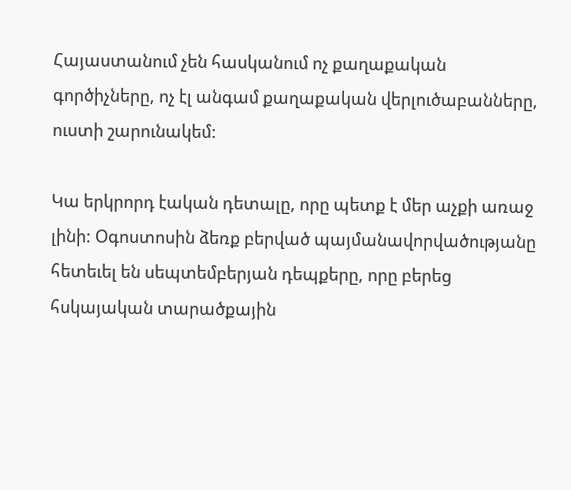Հայաստանում չեն հասկանում ոչ քաղաքական գործիչները, ոչ էլ անգամ քաղաքական վերլուծաբանները, ուստի շարունակեմ:

Կա երկրորդ էական դետալը, որը պետք է մեր աչքի առաջ լինի: Օգոստոսին ձեռք բերված պայմանավորվածությանը հետեւել են սեպտեմբերյան դեպքերը, որը բերեց հսկայական տարածքային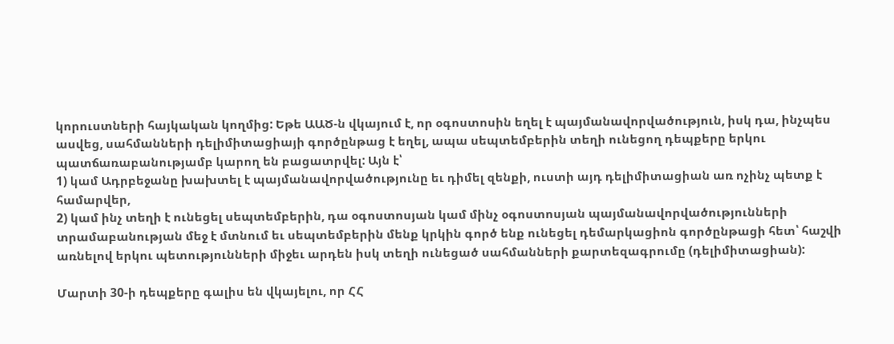կորուստների հայկական կողմից: Եթե ԱԱԾ‑ն վկայում է, որ օգոստոսին եղել է պայմանավորվածություն, իսկ դա, ինչպես ասվեց, սահմանների դելիմիտացիայի գործընթաց է եղել, ապա սեպտեմբերին տեղի ունեցող դեպքերը երկու պատճառաբանությամբ կարող են բացատրվել: Այն է՝
1) կամ Ադրբեջանը խախտել է պայմանավորվածությունը եւ դիմել զենքի, ուստի այդ դելիմիտացիան առ ոչինչ պետք է համարվեր,
2) կամ ինչ տեղի է ունեցել սեպտեմբերին, դա օգոստոսյան կամ մինչ օգոստոսյան պայմանավորվածությունների տրամաբանության մեջ է մտնում եւ սեպտեմբերին մենք կրկին գործ ենք ունեցել դեմարկացիոն գործընթացի հետ՝ հաշվի առնելով երկու պետությունների միջեւ արդեն իսկ տեղի ունեցած սահմանների քարտեզագրումը (դելիմիտացիան):

Մարտի 30‑ի դեպքերը գալիս են վկայելու, որ ՀՀ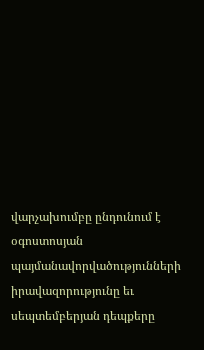վարչախումբը ընդունում է օգոստոսյան պայմանավորվածությունների իրավազորությունը եւ սեպտեմբերյան դեպքերը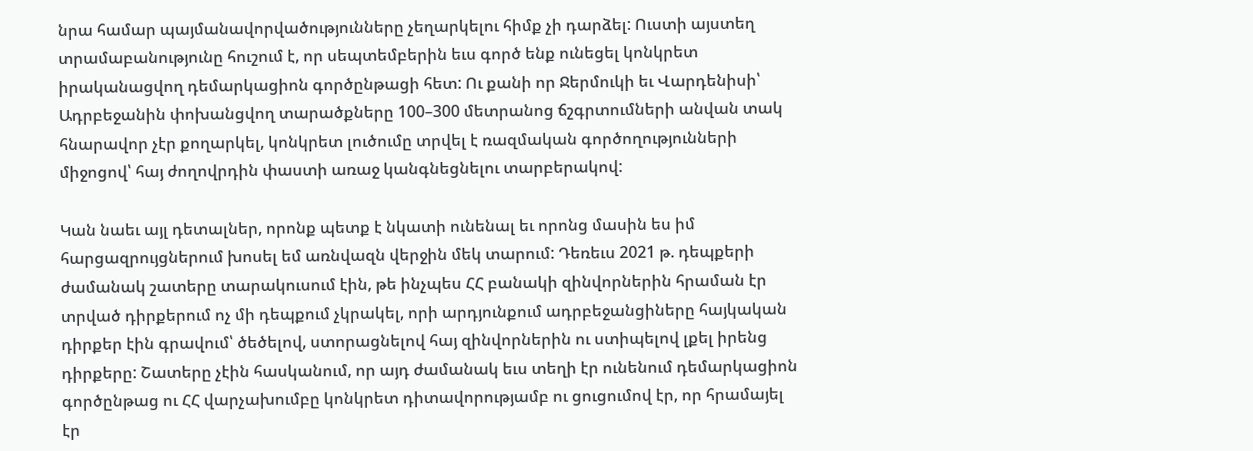նրա համար պայմանավորվածությունները չեղարկելու հիմք չի դարձել: Ուստի այստեղ տրամաբանությունը հուշում է, որ սեպտեմբերին եւս գործ ենք ունեցել կոնկրետ իրականացվող դեմարկացիոն գործընթացի հետ: Ու քանի որ Ջերմուկի եւ Վարդենիսի՝ Ադրբեջանին փոխանցվող տարածքները 100–300 մետրանոց ճշգրտումների անվան տակ հնարավոր չէր քողարկել, կոնկրետ լուծումը տրվել է ռազմական գործողությունների միջոցով՝ հայ ժողովրդին փաստի առաջ կանգնեցնելու տարբերակով:

Կան նաեւ այլ դետալներ, որոնք պետք է նկատի ունենալ եւ որոնց մասին ես իմ հարցազրույցներում խոսել եմ առնվազն վերջին մեկ տարում: Դեռեւս 2021 թ. դեպքերի ժամանակ շատերը տարակուսում էին, թե ինչպես ՀՀ բանակի զինվորներին հրաման էր տրված դիրքերում ոչ մի դեպքում չկրակել, որի արդյունքում ադրբեջանցիները հայկական դիրքեր էին գրավում՝ ծեծելով, ստորացնելով հայ զինվորներին ու ստիպելով լքել իրենց դիրքերը: Շատերը չէին հասկանում, որ այդ ժամանակ եւս տեղի էր ունենում դեմարկացիոն գործընթաց ու ՀՀ վարչախումբը կոնկրետ դիտավորությամբ ու ցուցումով էր, որ հրամայել էր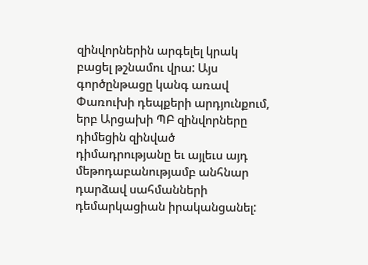զինվորներին արգելել կրակ բացել թշնամու վրա: Այս գործընթացը կանգ առավ Փառուխի դեպքերի արդյունքում, երբ Արցախի ՊԲ զինվորները դիմեցին զինված դիմադրությանը եւ այլեւս այդ մեթոդաբանությամբ անհնար դարձավ սահմանների դեմարկացիան իրականցանել: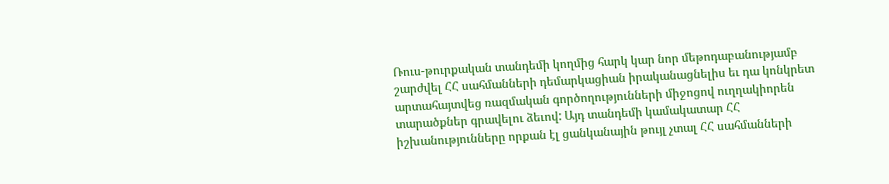Ռուս-թուրքական տանդեմի կողմից հարկ կար նոր մեթոդաբանությամբ շարժվել ՀՀ սահմանների դեմարկացիան իրականացնելիս եւ դա կոնկրետ արտահայտվեց ռազմական գործողությունների միջոցով ուղղակիորեն տարածքներ գրավելու ձեւով: Այդ տանդեմի կամակատար ՀՀ իշխանությունները որքան էլ ցանկանային թույլ չտալ ՀՀ սահմանների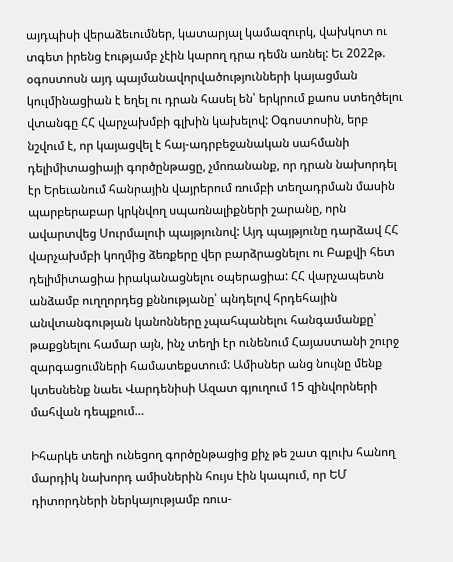այդպիսի վերաձեւումներ, կատարյալ կամազուրկ, վախկոտ ու տգետ իրենց էությամբ չէին կարող դրա դեմն առնել: Եւ 2022թ. օգոստոսն այդ պայմանավորվածությունների կայացման կուլմինացիան է եղել ու դրան հասել են՝ երկրում քաոս ստեղծելու վտանգը ՀՀ վարչախմբի գլխին կախելով: Օգոստոսին, երբ նշվում է, որ կայացվել է հայ-ադրբեջանական սահմանի դելիմիտացիայի գործընթացը, չմոռանանք, որ դրան նախորդել էր Երեւանում հանրային վայրերում ռումբի տեղադրման մասին պարբերաբար կրկնվող սպառնալիքների շարանը, որն ավարտվեց Սուրմալուի պայթյունով: Այդ պայթյունը դարձավ ՀՀ վարչախմբի կողմից ձեռքերը վեր բարձրացնելու ու Բաքվի հետ դելիմիտացիա իրականացնելու օպերացիա: ՀՀ վարչապետն անձամբ ուղղորդեց քննությանը՝ պնդելով հրդեհային անվտանգության կանոնները չպահպանելու հանգամանքը՝ թաքցնելու համար այն, ինչ տեղի էր ունենում Հայաստանի շուրջ զարգացումների համատեքստում: Ամիսներ անց նույնը մենք կտեսնենք նաեւ Վարդենիսի Ազատ գյուղում 15 զինվորների մահվան դեպքում…

Իհարկե տեղի ունեցող գործընթացից քիչ թե շատ գլուխ հանող մարդիկ նախորդ ամիսներին հույս էին կապում, որ ԵՄ դիտորդների ներկայությամբ ռուս-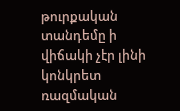թուրքական տանդեմը ի վիճակի չէր լինի կոնկրետ ռազմական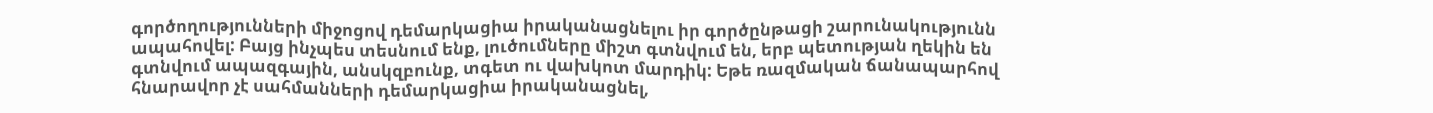գործողությունների միջոցով դեմարկացիա իրականացնելու իր գործընթացի շարունակությունն ապահովել: Բայց ինչպես տեսնում ենք, լուծումները միշտ գտնվում են, երբ պետության ղեկին են գտնվում ապազգային, անսկզբունք, տգետ ու վախկոտ մարդիկ: Եթե ռազմական ճանապարհով հնարավոր չէ սահմանների դեմարկացիա իրականացնել,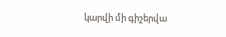կարվի մի գիշերվա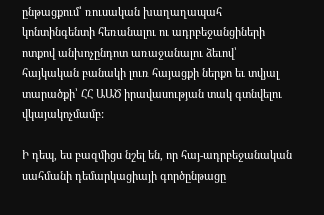ընթացքում՝ ռուսական խաղաղապահ կոնտինգենտի հեռանալու ու ադրբեջանցիների ոտքով անխոչընդոտ առաջանալու ձեւով՝ հայկական բանակի լուռ հայացքի ներքո եւ տվյալ տարածքի՝ ՀՀ ԱԱԾ իրավասության տակ գտնվելու վկայակոչմամբ:

Ի դեպ, ես բազմիցս նշել են, որ հայ-ադրբեջանական սահմանի դեմարկացիայի գործընթացը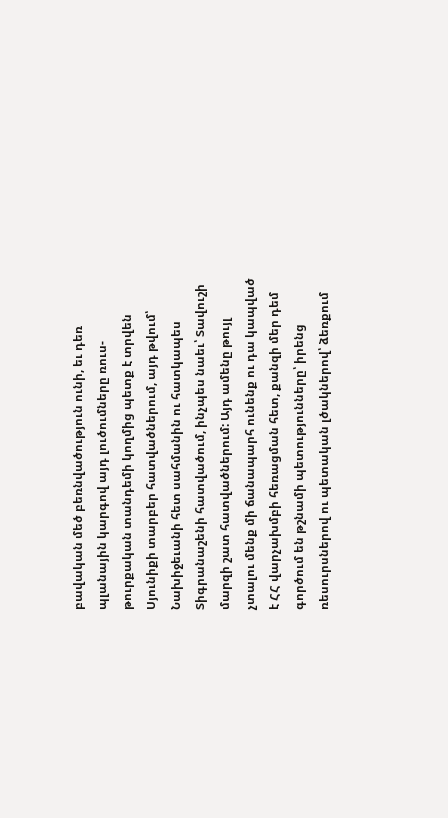բավական մեծ բեռնվածություն ունի, եւ դեռ պլանային կարգով այդ լուծումները ռուս-թուրքական տանդեմի կողմից պետք է տրվեն Սյունիքի տարբեր հատվածներում, այդ թվում՝ Նախիջեւանի հետ սահմանին ու հատկապես Տիգրանաշենի հատվածում, ինչպես նաեւ՝ Տավուշի մարզի շատ հատվածներում: Այդ ամենը թույլ չտալու մենք մի ճանապարհ ունենք ու դա կապված է ՀՀ վարչախմբի հեռացման հետ, քանզի մեր դեմ գործում են թշնամի պետությունները՝ իրենց ռեսուրսներով ու պետական լծակներով՝ ձեռքում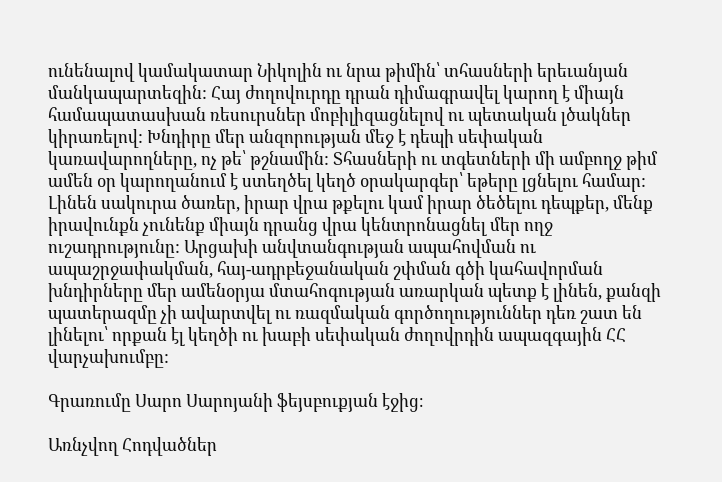ունենալով կամակատար Նիկոլին ու նրա թիմին՝ տհասների երեւանյան մանկապարտեզին: Հայ ժողովուրդը դրան դիմագրավել կարող է միայն համապատասխան ռեսուրսներ մոբիլիզացնելով ու պետական լծակներ կիրառելով: Խնդիրը մեր անզորության մեջ է դեպի սեփական կառավարողները, ոչ թե՝ թշնամին: Տհասների ու տգետների մի ամբողջ թիմ ամեն օր կարողանում է ստեղծել կեղծ օրակարգեր՝ եթերը լցնելու համար: Լինեն սակուրա ծառեր, իրար վրա թքելու կամ իրար ծեծելու դեպքեր, մենք իրավունքն չունենք միայն դրանց վրա կենտրոնացնել մեր ողջ ուշադրությունը: Արցախի անվտանգության ապահովման ու ապաշրջափակման, հայ-ադրբեջանական շփման գծի կահավորման խնդիրները մեր ամենօրյա մտահոգության առարկան պետք է լինեն, քանզի պատերազմը չի ավարտվել ու ռազմական գործողություններ դեռ շատ են լինելու՝ որքան էլ կեղծի ու խաբի սեփական ժողովրդին ապազգային ՀՀ վարչախումբը:

Գրառումը Սարո Սարոյանի ֆեյսբուքյան էջից։

Առնչվող Հոդվածներ